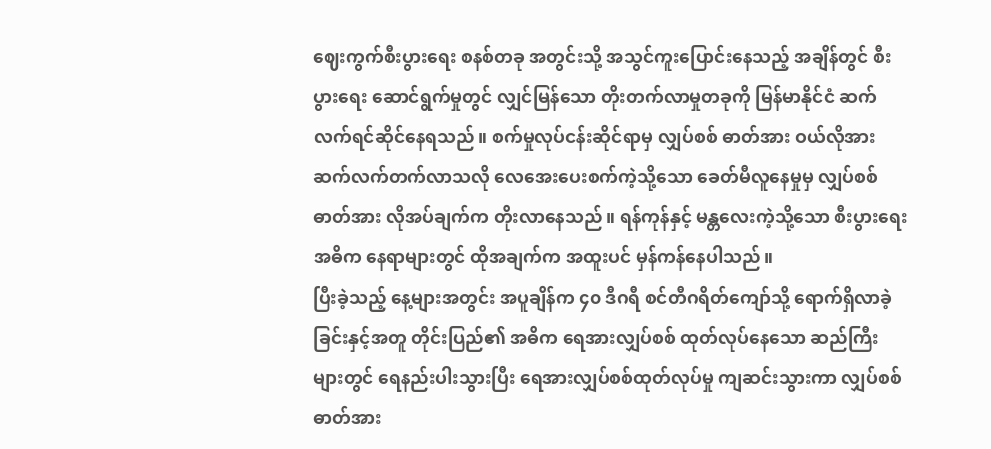ဈေးကွက်စီးပွားရေး စနစ်တခု အတွင်းသို့ အသွင်ကူးပြောင်းနေသည့် အချိန်တွင် စီးပွားရေး ဆောင်ရွက်မှုတွင် လျှင်မြန်သော တိုးတက်လာမှုတခုကို မြန်မာနိုင်ငံ ဆက်လက်ရင်ဆိုင်နေရသည်။ စက်မှုလုပ်ငန်းဆိုင်ရာမှ လျှပ်စစ် ဓာတ်အား ဝယ်လိုအား ဆက်လက်တက်လာသလို လေအေးပေးစက်ကဲ့သို့သော ခေတ်မီလူနေမှုမှ လျှပ်စစ်ဓာတ်အား လိုအပ်ချက်က တိုးလာနေသည်။ ရန်ကုန်နှင့် မန္တလေးကဲ့သို့သော စီးပွားရေး အဓိက နေရာများတွင် ထိုအချက်က အထူးပင် မှန်ကန်နေပါသည်။
ပြီးခဲ့သည့် နေ့များအတွင်း အပူချိန်က ၄၀ ဒီဂရီ စင်တီဂရိတ်ကျော်သို့ ရောက်ရှိလာခဲ့ခြင်းနှင့်အတူ တိုင်းပြည်၏ အဓိက ရေအားလျှပ်စစ် ထုတ်လုပ်နေသော ဆည်ကြီးများတွင် ရေနည်းပါးသွားပြီး ရေအားလျှပ်စစ်ထုတ်လုပ်မှု ကျဆင်းသွားကာ လျှပ်စစ်ဓာတ်အား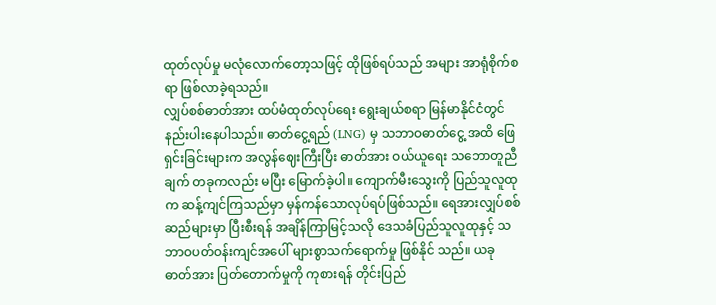ထုတ်လုပ်မှု မလုံလောက်တော့သဖြင့် ထိုဖြစ်ရပ်သည် အများ အာရုံစိုက်စရာ ဖြစ်လာခဲ့ရသည်။
လျှပ်စစ်ဓာတ်အား ထပ်မံထုတ်လုပ်ရေး ရွေးချယ်စရာ မြန်မာနိုင်ငံတွင် နည်းပါးနေပါသည်။ ဓာတ်ငွေ့ရည် (LNG) မှ သဘာဝဓာတ်ငွေ့ အထိ ဖြေရှင်းခြင်းများက အလွန်ဈေးကြီးပြီး ဓာတ်အား ဝယ်ယူရေး သဘောတူညီချက် တခုကလည်း မပြီး မြောက်ခဲ့ပါ။ ကျောက်မီးသွေးကို ပြည်သူလူထုက ဆန့်ကျင်ကြသည်မှာ မှန်ကန်သောလုပ်ရပ်ဖြစ်သည်။ ရေအားလျှပ်စစ်ဆည်များမှာ ပြီးစီးရန် အချိန်ကြာမြင့်သလို ဒေသခံပြည်သူလူထုနှင့် သဘာဝပတ်ဝန်းကျင်အပေါ် များစွာသက်ရောက်မှု ဖြစ်နိုင် သည်။ ယခု ဓာတ်အား ပြတ်တောက်မှုကို ကုစားရန် တိုင်းပြည်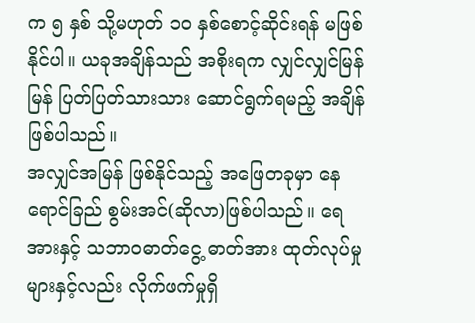က ၅ နှစ် သို့မဟုတ် ၁၀ နှစ်စောင့်ဆိုင်းရန် မဖြစ်နိုင်ပါ။ ယခုအချိန်သည် အစိုးရက လျှင်လျှင်မြန်မြန် ပြတ်ပြတ်သားသား ဆောင်ရွက်ရမည့် အချိန်ဖြစ်ပါသည်။
အလျှင်အမြန် ဖြစ်နိုင်သည့် အဖြေတခုမှာ နေရောင်ခြည် စွမ်းအင်(ဆိုလာ)ဖြစ်ပါသည်။ ရေအားနှင့် သဘာဝဓာတ်ငွေ့ ဓာတ်အား ထုတ်လုပ်မှုများနှင့်လည်း လိုက်ဖက်မှုရှိ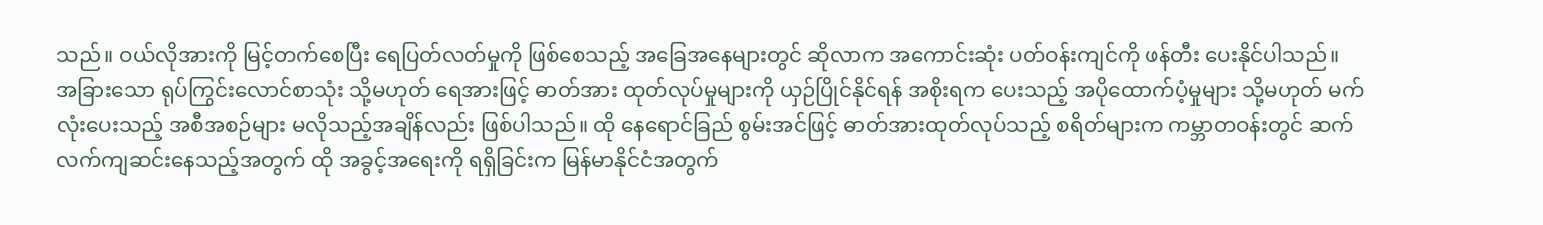သည်။ ဝယ်လိုအားကို မြင့်တက်စေပြီး ရေပြတ်လတ်မှုကို ဖြစ်စေသည့် အခြေအနေများတွင် ဆိုလာက အကောင်းဆုံး ပတ်ဝန်းကျင်ကို ဖန်တီး ပေးနိုင်ပါသည်။
အခြားသော ရုပ်ကြွင်းလောင်စာသုံး သို့မဟုတ် ရေအားဖြင့် ဓာတ်အား ထုတ်လုပ်မှုများကို ယှဉ်ပြိုင်နိုင်ရန် အစိုးရက ပေးသည့် အပိုထောက်ပံ့မှုများ သို့မဟုတ် မက်လုံးပေးသည့် အစီအစဉ်များ မလိုသည့်အချိန်လည်း ဖြစ်ပါသည်။ ထို နေရောင်ခြည် စွမ်းအင်ဖြင့် ဓာတ်အားထုတ်လုပ်သည့် စရိတ်များက ကမ္ဘာတဝန်းတွင် ဆက်လက်ကျဆင်းနေသည့်အတွက် ထို အခွင့်အရေးကို ရရှိခြင်းက မြန်မာနိုင်ငံအတွက်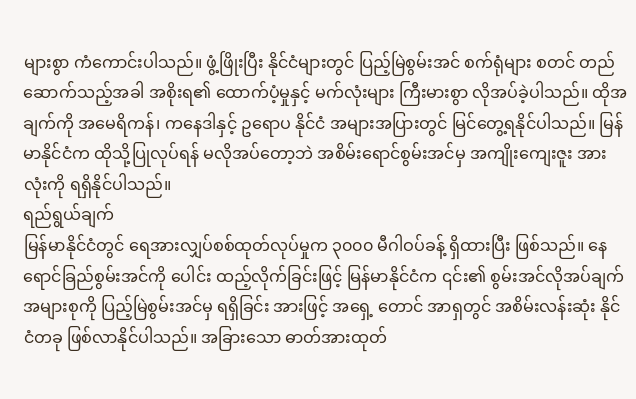များစွာ ကံကောင်းပါသည်။ ဖွံ့ဖြိုးပြီး နိုင်ငံများတွင် ပြည့်မြဲစွမ်းအင် စက်ရုံများ စတင် တည်ဆောက်သည့်အခါ အစိုးရ၏ ထောက်ပံ့မှုနှင့် မက်လုံးများ ကြီးမားစွာ လိုအပ်ခဲ့ပါသည်။ ထိုအချက်ကို အမေရိကန်၊ ကနေဒါနှင့် ဥရောပ နိုင်ငံ အများအပြားတွင် မြင်တွေ့ရနိုင်ပါသည်။ မြန်မာနိုင်ငံက ထိုသို့ပြုလုပ်ရန် မလိုအပ်တော့ဘဲ အစိမ်းရောင်စွမ်းအင်မှ အကျိုးကျေးဇူး အားလုံးကို ရရှိနိုင်ပါသည်။
ရည်ရွယ်ချက်
မြန်မာနိုင်ငံတွင် ရေအားလျှပ်စစ်ထုတ်လုပ်မှုက ၃၀၀၀ မီဂါဝပ်ခန့် ရှိထားပြီး ဖြစ်သည်။ နေရောင်ခြည်စွမ်းအင်ကို ပေါင်း ထည့်လိုက်ခြင်းဖြင့် မြန်မာနိုင်ငံက ၎င်း၏ စွမ်းအင်လိုအပ်ချက် အများစုကို ပြည့်မြဲစွမ်းအင်မှ ရရှိခြင်း အားဖြင့် အရှေ့ တောင် အာရှတွင် အစိမ်းလန်းဆုံး နိုင်ငံတခု ဖြစ်လာနိုင်ပါသည်။ အခြားသော ဓာတ်အားထုတ်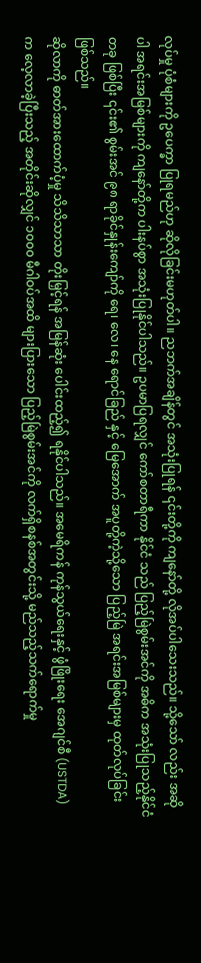လုပ်မှု ပုံစံများကို ဥပေက္ခာ ပြုရမည်ဟု ဆိုလိုခြင်းမဟုတ်ပါ။ ညဘက်အချိန်တွင် အသုံးပြုရန် ၎င်းတို့ကို ကျနော်တို့ လိုအပ်ပါသေးသည်။ သို့သော် လည်း အဆိုပါ အရင်းအမြစ်များကို ကျနော်တို့က ပါးနပ်စွာ အသုံးပြုနိုင်ပါသည်။ ဥပမာပြရလျှင် ကော်စတာရီကာ နိုင်ငံ သည် ပြည့်မြဲစွမ်းအင်ကို အဓိက အသုံးပြုသည့်နိုင်ငံတခု ဖြစ်ပြီး ၎င်း၏ စွမ်းအင် ၉၈ ရာခိုင်နှုန်းကျော်ကို ရေ၊ လေ၊ နေ ရောင်ခြည် နှင့် မြေအောက် အပူတို့ကဲ့သို့သော ပြည့်မြဲ အရင်းအမြစ်များမှ ထုတ်လုပ်ခြင်းဖြစ်သည်။
ဆိုလာကို ဓာတ်အားထောက်ပံ့မှု သိသိသာသာ တိုးမြှင့်ရန် အမြန်ဆုံး ပေါင်းထည့်၍ ရနိုင်ပါသည်။ အမေရိကန် ကုန်သွယ်ရေးနှင့် ဖွံဖြိုးရေး အေဂျင်စီ (USTDA) က လေ့လာခဲ့ပြီးသည့် အတိုင်းဆိုလျှင် ၁၀၀၀ မီဂါဝပ်အထိ များပြားသော ပြည့်မြဲစွမ်းအင်ကို လက်ရှိစနစ်အတွင်းသို့ မည်သည့်သက်ရောက်မှု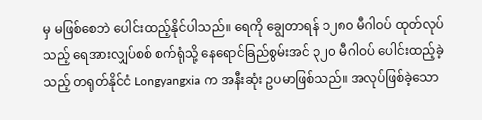မှ မဖြစ်စေဘဲ ပေါင်းထည့်နိုင်ပါသည်။ ရေကို ချွေတာရန် ၁၂၈၀ မီဂါဝပ် ထုတ်လုပ်သည့် ရေအားလျှပ်စစ် စက်ရုံသို့ နေရောင်ခြည်စွမ်းအင် ၃၂၀ မီဂါဝပ် ပေါင်းထည့်ခဲ့သည့် တရုတ်နိုင်ငံ Longyangxia က အနီးဆုံး ဥပမာဖြစ်သည်။ အလုပ်ဖြစ်ခဲ့သော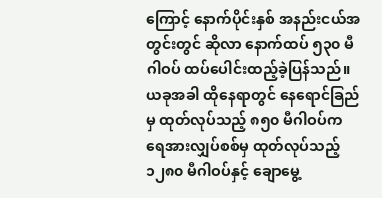ကြောင့် နောက်ပိုင်းနှစ် အနည်းငယ်အတွင်းတွင် ဆိုလာ နောက်ထပ် ၅၃၀ မီဂါဝပ် ထပ်ပေါင်းထည့်ခဲ့ပြန်သည်။ ယခုအခါ ထိုနေရာတွင် နေရောင်ခြည်မှ ထုတ်လုပ်သည့် ၈၅၀ မီဂါဝပ်က ရေအားလျှပ်စစ်မှ ထုတ်လုပ်သည့် ၁၂၈၀ မီဂါဝပ်နှင့် ချောမွေ့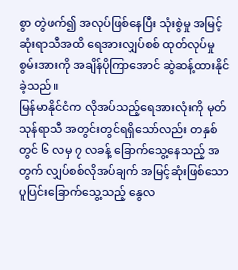စွာ တွဲဖက်၍ အလုပ်ဖြစ်နေပြီး သုံးစွဲမှု အမြင့်ဆုံးရာသီအထိ ရေအားလျှပ်စစ် ထုတ်လုပ်မှုစွမ်းအားကို အချိန်ပိုကြာအောင် ဆွဲဆန့်ထားနိုင်ခဲ့သည်။
မြန်မာနိုင်ငံက လိုအပ်သည့်ရေအားလုံးကို မုတ်သုန်ရာသီ အတွင်းတွင်ရရှိသော်လည်း တနှစ်တွင် ၆ လမှ ၇ လခန့် ခြောက်သွေ့နေသည့် အတွက် လျှပ်စစ်လိုအပ်ချက် အမြင့်ဆုံးဖြစ်သော ပူပြင်းခြောက်သွေ့သည့် နွေလ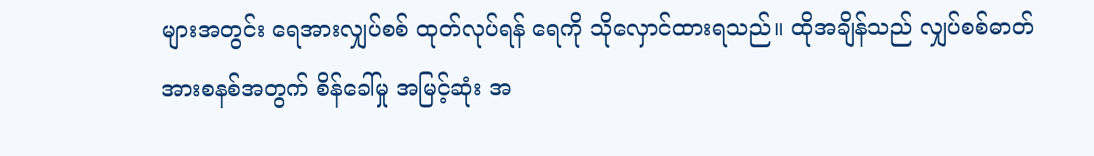များအတွင်း ရေအားလျှပ်စစ် ထုတ်လုပ်ရန် ရေကို သိုလှောင်ထားရသည်။ ထိုအချိန်သည် လျှပ်စစ်ဓာတ်အားစနစ်အတွက် စိန်ခေါ်မှု အမြင့်ဆုံး အ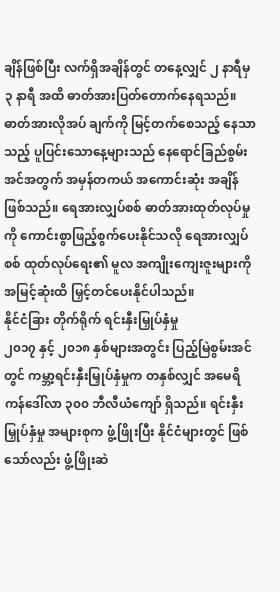ချိန်ဖြစ်ပြီး လက်ရှိအချိန်တွင် တနေ့လျှင် ၂ နာရီမှ ၃ နာရီ အထိ ဓာတ်အားပြတ်တောက်နေရသည်။ ဓာတ်အားလိုအပ် ချက်ကို မြင့်တက်စေသည့် နေသာသည့် ပူပြင်းသောနေ့များသည် နေရောင်ခြည်စွမ်းအင်အတွက် အမှန်တကယ် အကောင်းဆုံး အချိန်ဖြစ်သည်။ ရေအားလျှပ်စစ် ဓာတ်အားထုတ်လုပ်မှုကို ကောင်းစွာဖြည့်စွက်ပေးနိုင်သလို ရေအားလျှပ်စစ် ထုတ်လုပ်ရေး၏ မူလ အကျိုးကျေးဇူးများကို အမြင့်ဆုံးထိ မြှင့်တင်ပေးနိုင်ပါသည်။
နိုင်ငံခြား တိုက်ရိုက် ရင်းနှီးမြှုပ်နှံမှု
၂၀၁၇ နှင့် ၂၀၁၈ နှစ်များအတွင်း ပြည့်မြဲစွမ်းအင်တွင် ကမ္ဘာ့ရင်းနှီးမြှုပ်နှံမှုက တနှစ်လျှင် အမေရိကန်ဒေါ်လာ ၃၀၀ ဘီလီယံကျော် ရှိသည်။ ရင်းနှီးမြှုပ်နှံမှု အများစုက ဖွံ့ဖြိုးပြီး နိုင်ငံများတွင် ဖြစ်သော်လည်း ဖွံ့ဖြိုးဆဲ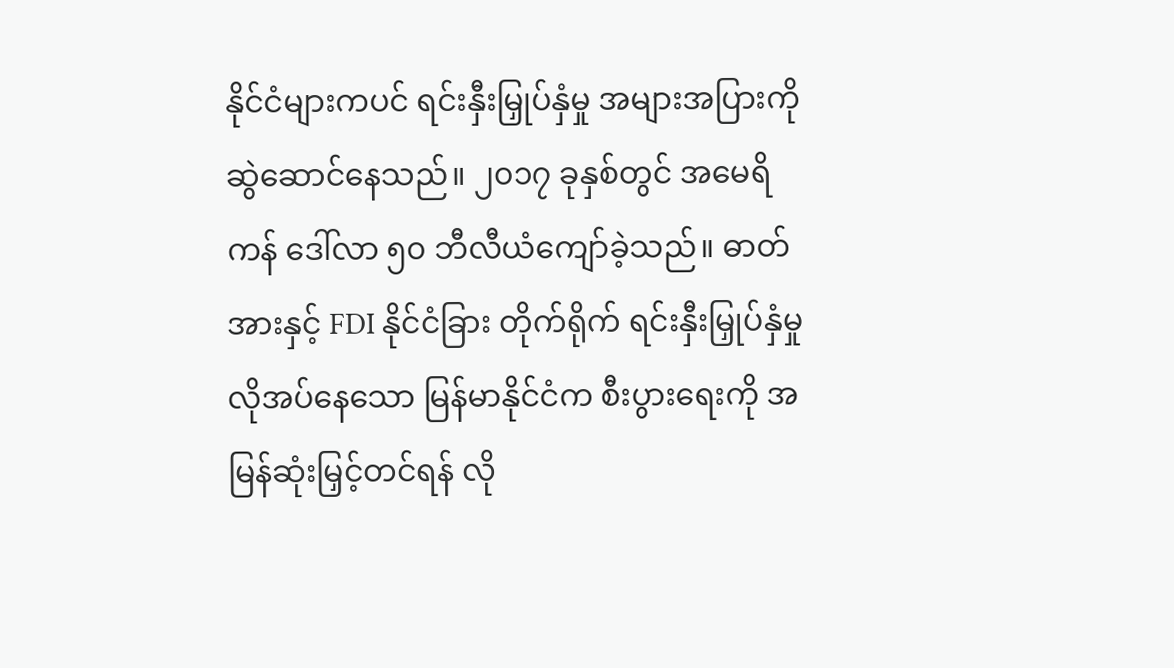နိုင်ငံများကပင် ရင်းနှီးမြှုပ်နှံမှု အများအပြားကို ဆွဲဆောင်နေသည်။ ၂၀၁၇ ခုနှစ်တွင် အမေရိကန် ဒေါ်လာ ၅၀ ဘီလီယံကျော်ခဲ့သည်။ ဓာတ်အားနှင့် FDI နိုင်ငံခြား တိုက်ရိုက် ရင်းနှီးမြှုပ်နှံမှု လိုအပ်နေသော မြန်မာနိုင်ငံက စီးပွားရေးကို အမြန်ဆုံးမြှင့်တင်ရန် လို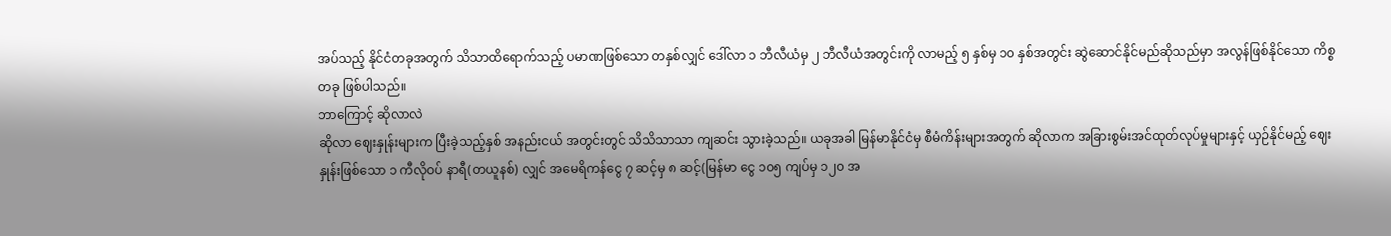အပ်သည့် နိုင်ငံတခုအတွက် သိသာထိရောက်သည့် ပမာဏဖြစ်သော တနှစ်လျှင် ဒေါ်လာ ၁ ဘီလီယံမှ ၂ ဘီလီယံအတွင်းကို လာမည့် ၅ နှစ်မှ ၁၀ နှစ်အတွင်း ဆွဲဆောင်နိုင်မည်ဆိုသည်မှာ အလွန်ဖြစ်နိုင်သော ကိစ္စတခု ဖြစ်ပါသည်။
ဘာကြောင့် ဆိုလာလဲ
ဆိုလာ ဈေးနှုန်းများက ပြီးခဲ့သည့်နှစ် အနည်းငယ် အတွင်းတွင် သိသိသာသာ ကျဆင်း သွားခဲ့သည်။ ယခုအခါ မြန်မာနိုင်ငံမှ စီမံကိန်းများအတွက် ဆိုလာက အခြားစွမ်းအင်ထုတ်လုပ်မှုများနှင့် ယှဉ်နိုင်မည့် ဈေးနှုန်းဖြစ်သော ၁ ကီလိုဝပ် နာရီ(တယူနစ်) လျှင် အမေရိကန်ငွေ ၇ ဆင့်မှ ၈ ဆင့်(မြန်မာ ငွေ ၁၀၅ ကျပ်မှ ၁၂၀ အ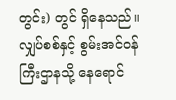တွင်း) တွင် ရှိနေသည်။ လျှပ်စစ်နှင့် စွမ်းအင်ဝန်ကြီးဌာနသို့ နေရောင်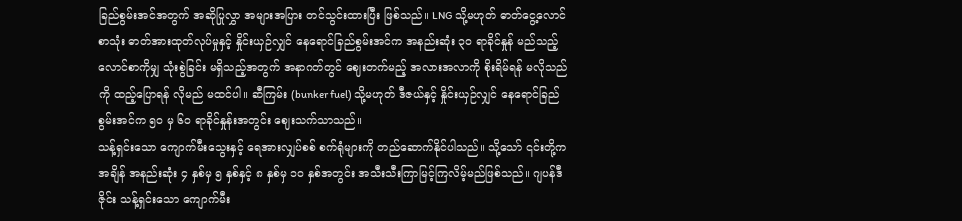ခြည်စွမ်းအင်အတွက် အဆိုပြုလွှာ အများအပြား တင်သွင်းထားပြီး ဖြစ်သည်။ LNG သို့မဟုတ် ဓာတ်ငွေ့လောင်စာသုံး ဓာတ်အားထုတ်လုပ်မှုနှင့် နှိုင်းယှဉ်လျှင် နေရောင်ခြည်စွမ်းအင်က အနည်းဆုံး ၃၀ ရာခိုင်နှုန် မည်သည့်လောင်စာကိုမျှ သုံးစွဲခြင်း မရှိသည့်အတွက် အနာဂတ်တွင် ဈေးတက်မည့် အလားအလာကို စိုးရိမ်ရန် မလိုသည်ကို ထည့်ပြောရန် လိုမည် မထင်ပါ။ ဆီကြမ်း (bunker fuel) သို့မဟုတ် ဒီဇယ်နှင့် နှိုင်းယှဉ်လျှင် နေရောင်ခြည်စွမ်းအင်က ၅၀ မှ ၆၀ ရာခိုင်နှုန်းအတွင်း ဈေးသက်သာသည်။
သန့်ရှင်းသော ကျောက်မီးသွေးနှင့် ရေအားလျှပ်စစ် စက်ရုံများကို တည်ဆောက်နိုင်ပါသည်။ သို့သော် ၎င်းတို့က အချိန် အနည်းဆုံး ၄ နှစ်မှ ၅ နှစ်နှင့် ၈ နှစ်မှ ၁၀ နှစ်အတွင်း အသီးသီးကြာမြင့်ကြလိမ့်မည်ဖြစ်သည်။ ဂျပန်ဒီဇိုင်း သန့်ရှင်းသော ကျောက်မီး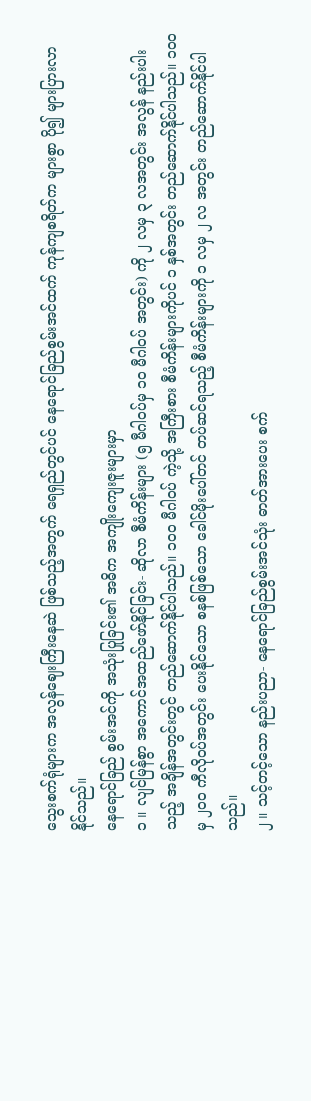သွေးစက်ရုံများက အလွန်ဈေးကြီးနေဆဲ ဖြစ်သည့်အတွက် ရေရှည်တွင်ပင် နေရောင်ခြည်စွမ်းအင်ထက် ကုန်ကျစရိတ်က များစွာ ပို၍ များပြားလာနိုင်သည်။
နေရောင်ခြည် စွမ်းအင်ကို အသုံးပြုခြင်း၏ အဓိက အကျိုးကျေးဇူးများမှာ
၁ ။ လျင်မြန်စွာ အကောင်အထည်ဖော်နိုင်ခြင်း- ဆိုလာ စီမံကိန်းများ (၅ မီဂါဝပ်မှ ၁၀ မီဂါဝပ် အတွင်း) ကို ၂ လမှ ၃ လအတွင်း အလွန် နည်းပါးသည့် အချိန်အတွင်းတွင် တည်ဆောက်နိုင်ပါသည်။ ၁၀၀ မီဂါဝပ် ကဲ့သို့ အကြီးစား စီမံကိန်းများကိုပင် ၁ နှစ်အတွင်း တည်ဆောက်နိုင်ပါသည်။ ၁၀၀ မှ ၂၀၀ ကီလိုဝပ်အတွင်း ပေးနိုင်သော စနစ်ဖြစ်သော ခေါင်မိုးပေါ်တင် တပ်ဆင်ရသည့် စီမံကိန်းများကို ၁ လမှ ၂ လ အတွင်း တည်ဆောက်နိုင်ပါသည်။
၂ ။ သင့်တင့်သော နည်းပညာ- နေရောင်ခြည်စွမ်းအင်သုံး ဓာတ်အားပေး စက်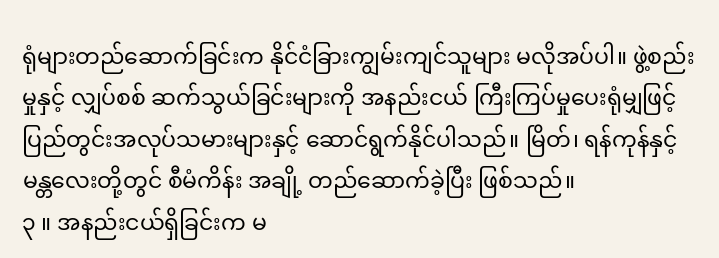ရုံများတည်ဆောက်ခြင်းက နိုင်ငံခြားကျွမ်းကျင်သူများ မလိုအပ်ပါ။ ဖွဲ့စည်းမှုနှင့် လျှပ်စစ် ဆက်သွယ်ခြင်းများကို အနည်းငယ် ကြီးကြပ်မှုပေးရုံမျှဖြင့် ပြည်တွင်းအလုပ်သမားများနှင့် ဆောင်ရွက်နိုင်ပါသည်။ မြိတ်၊ ရန်ကုန်နှင့် မန္တလေးတို့တွင် စီမံကိန်း အချို့ တည်ဆောက်ခဲ့ပြီး ဖြစ်သည်။
၃ ။ အနည်းငယ်ရှိခြင်းက မ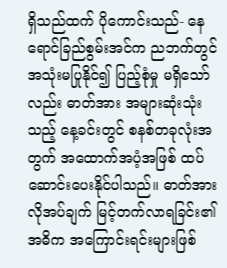ရှိသည်ထက် ပိုကောင်းသည်- နေရောင်ခြည်စွမ်းအင်က ညဘက်တွင် အသုံးမပြုနိုင်၍ ပြည့်စုံမှု မရှိသော်လည်း ဓာတ်အား အများဆုံးသုံးသည့် နေ့ခင်းတွင် စနစ်တခုလုံးအ တွက် အထောက်အပံ့အဖြစ် ထပ်ဆောင်းပေးနိုင်ပါသည်။ ဓာတ်အားလိုအပ်ချက် မြင့်တက်လာရခြင်း၏ အဓိက အကြောင်းရင်းများဖြစ်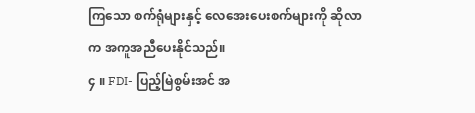ကြသော စက်ရုံများနှင့် လေအေးပေးစက်များကို ဆိုလာက အကူအညီပေးနိုင်သည်။
၄ ။ FDI- ပြည့်မြဲစွမ်းအင် အ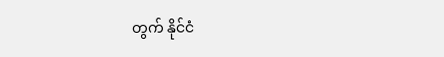တွက် နိုင်ငံ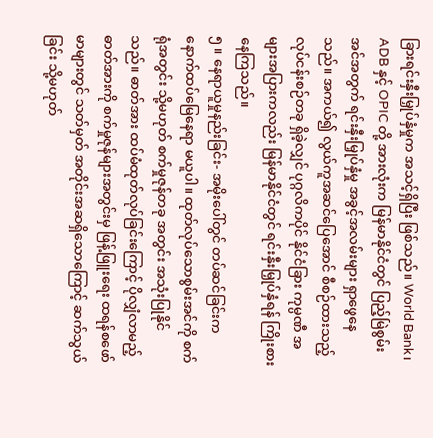ခြားရင်းနှီးမြှုပ်နှံမှုက အသင့်ရှိပြီး ဖြစ်သည်။ World Bank၊ ADB နှင့် OPIC တို့ အားလုံးက မြန်မာနိုင်ငံတွင် ပြည့်မြဲစွမ်းအင်အတွက် ရင်းနှီးမြှုပ်နှံမှု အခွင့်အလမ်းများ ရှာဖွေနေသည်။ အကယ်၍ လွယ်ကူအဆင်ပြေအောင် စီစဉ်ထားသည့် လုပ်ငန်းစဉ်တခု ရှိခဲ့လျှင် ပုဂ္ဂလိကပိုင် နိုင်ငံခြား ကုမ္ပဏီ အများအပြားကလည်း မြန်မာနိုင်ငံတွင် ရင်းနှီးမြှုပ်နှံရန် ကြိုးစားနေကြသည်။
၅ ။ နေရာယူမှုနည်းခြင်း- အမိုးပေါ်တွင် တပ်ဆင်ခြင်းက နောက်ထပ်မြေနေရာ မယူပါ။ ထုတ်လုပ်သောစွမ်းအင်ကို စက်ရုံအတွင်း သို့မဟုတ် စက်မှုဇုန်တခု အတွင်း အသုံးပြုနိုင်သည်။ ဓာတ်အား ထပ်မံထုတ်လုပ်ခြင်းကြောင့် ပိုလျှံလာမည့် ဓာတ်အားကို စက်မှုဇုန်များအတွင်းမှ ဖြန့်ဖြူးရေး ထရန်စဖော်မာများတွင် သတ်မှတ် အတိုင်းအဆရှိသောကြောင့် ဆက်သွယ်ခြင်း သို့မဟုတ်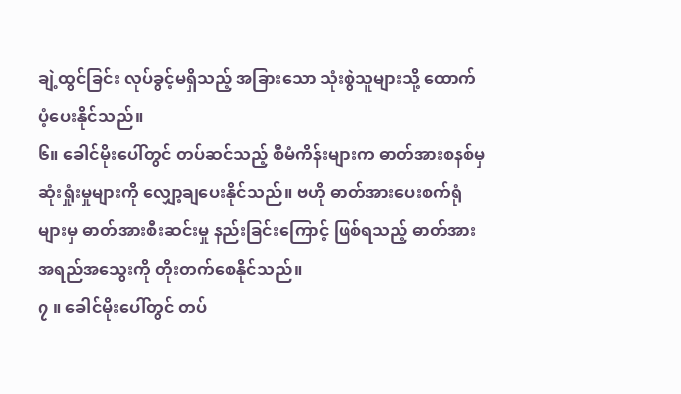ချဲ့ထွင်ခြင်း လုပ်ခွင့်မရှိသည့် အခြားသော သုံးစွဲသူများသို့ ထောက်ပံ့ပေးနိုင်သည်။
၆။ ခေါင်မိုးပေါ်တွင် တပ်ဆင်သည့် စီမံကိန်းများက ဓာတ်အားစနစ်မှ ဆုံးရှုံးမှုများကို လျှော့ချပေးနိုင်သည်။ ဗဟို ဓာတ်အားပေးစက်ရုံများမှ ဓာတ်အားစီးဆင်းမှု နည်းခြင်းကြောင့် ဖြစ်ရသည့် ဓာတ်အားအရည်အသွေးကို တိုးတက်စေနိုင်သည်။
၇ ။ ခေါင်မိုးပေါ်တွင် တပ်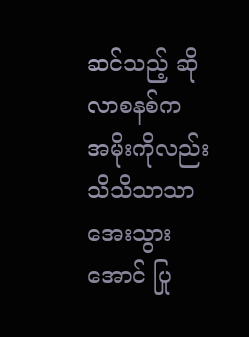ဆင်သည့် ဆိုလာစနစ်က အမိုးကိုလည်း သိသိသာသာ အေးသွားအောင် ပြု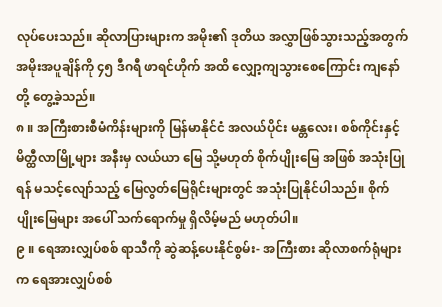လုပ်ပေးသည်။ ဆိုလာပြားများက အမိုး၏ ဒုတိယ အလွှာဖြစ်သွားသည့်အတွက် အမိုးအပူချိန်ကို ၄၅ ဒီဂရီ ဖာရင်ဟိုက် အထိ လျှော့ကျသွားစေကြောင်း ကျနော်တို့ တွေ့ခဲ့သည်။
၈ ။ အကြီးစားစီမံကိန်းများကို မြန်မာနိုင်ငံ အလယ်ပိုင်း မန္တလေး၊ စစ်ကိုင်းနှင့် မိတ္ထီလာမြို့များ အနီးမှ လယ်ယာ မြေ သို့မဟုတ် စိုက်ပျိုးမြေ အဖြစ် အသုံးပြုရန် မသင့်လျော်သည့် မြေလွတ်မြေရိုင်းများတွင် အသုံးပြုနိုင်ပါသည်။ စိုက်ပျိုးမြေများ အပေါ် သက်ရောက်မှု ရှိလိမ့်မည် မဟုတ်ပါ။
၉ ။ ရေအားလျှပ်စစ် ရာသီကို ဆွဲဆန့်ပေးနိုင်စွမ်း- အကြီးစား ဆိုလာစက်ရုံများက ရေအားလျှပ်စစ်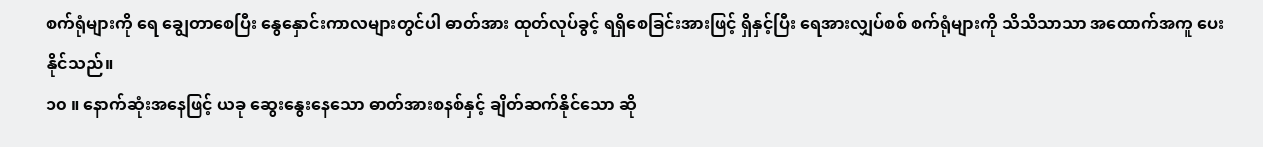စက်ရုံများကို ရေ ချွေတာစေပြီး နွေနှောင်းကာလများတွင်ပါ ဓာတ်အား ထုတ်လုပ်ခွင့် ရရှိစေခြင်းအားဖြင့် ရှိနှင့်ပြီး ရေအားလျှပ်စစ် စက်ရုံများကို သိသိသာသာ အထောက်အကူ ပေးနိုင်သည်။
၁၀ ။ နောက်ဆုံးအနေဖြင့် ယခု ဆွေးနွေးနေသော ဓာတ်အားစနစ်နှင့် ချိတ်ဆက်နိုင်သော ဆို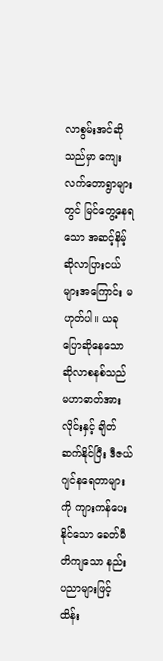လာစွမ်းအင်ဆိုသည်မှာ ကျေးလက်တောရွာများတွင် မြင်တွေ့နေရသော အဆင့်နိမ့် ဆိုလာပြားငယ်များအကြောင်း မဟုတ်ပါ။ ယခု ပြောဆိုနေသော ဆိုလာစနစ်သည် မဟာဓာတ်အားလိုင်းနှင့် ချိတ်ဆက်နိုင်ပြီး ဒီဇယ်ဂျင်နရေတာများကို ကျားကန်ပေးနိုင်သော ခေတ်မီတိကျသော နည်းပညာများဖြင့် ထိန်း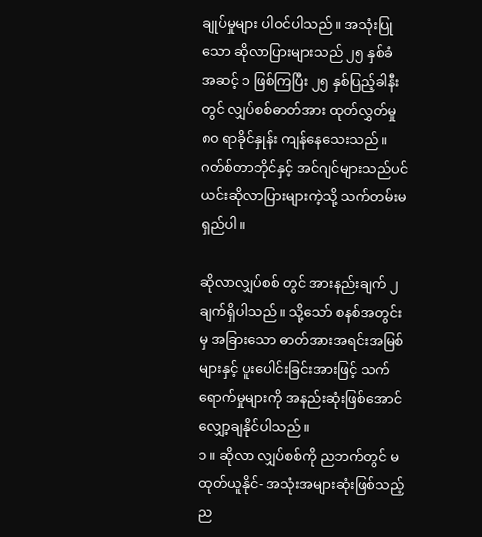ချုပ်မှုများ ပါဝင်ပါသည်။ အသုံးပြုသော ဆိုလာပြားများသည် ၂၅ နှစ်ခံ အဆင့် ၁ ဖြစ်ကြပြီး ၂၅ နှစ်ပြည့်ခါနီးတွင် လျှပ်စစ်ဓာတ်အား ထုတ်လွှတ်မှု ၈၀ ရာခိုင်နှုန်း ကျန်နေသေးသည်။ ဂတ်စ်တာဘိုင်နှင့် အင်ဂျင်များသည်ပင် ယင်းဆိုလာပြားများကဲ့သို့ သက်တမ်းမရှည်ပါ။

ဆိုလာလျှပ်စစ် တွင် အားနည်းချက် ၂ ချက်ရှိပါသည်။ သို့သော် စနစ်အတွင်းမှ အခြားသော ဓာတ်အားအရင်းအမြစ်များနှင့် ပူးပေါင်းခြင်းအားဖြင့် သက်ရောက်မှုများကို အနည်းဆုံးဖြစ်အောင် လျှော့ချနိုင်ပါသည်။
၁ ။ ဆိုလာ လျှပ်စစ်ကို ညဘက်တွင် မထုတ်ယူနိုင်- အသုံးအများဆုံးဖြစ်သည့် ည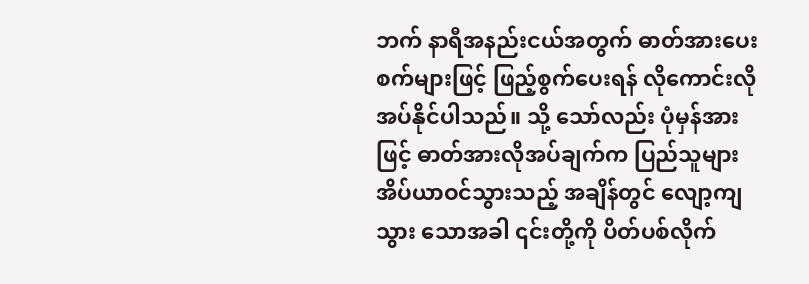ဘက် နာရီအနည်းငယ်အတွက် ဓာတ်အားပေးစက်များဖြင့် ဖြည့်စွက်ပေးရန် လိုကောင်းလိုအပ်နိုင်ပါသည်။ သို့ သော်လည်း ပုံမှန်အားဖြင့် ဓာတ်အားလိုအပ်ချက်က ပြည်သူများ အိပ်ယာဝင်သွားသည့် အချိန်တွင် လျော့ကျသွား သောအခါ ၎င်းတို့ကို ပိတ်ပစ်လိုက်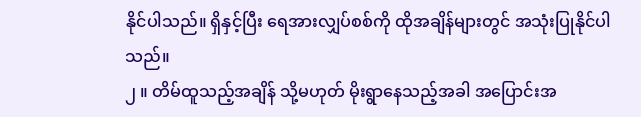နိုင်ပါသည်။ ရှိနှင့်ပြီး ရေအားလျှပ်စစ်ကို ထိုအချိန်များတွင် အသုံးပြုနိုင်ပါသည်။
၂ ။ တိမ်ထူသည့်အချိန် သို့မဟုတ် မိုးရွာနေသည့်အခါ အပြောင်းအ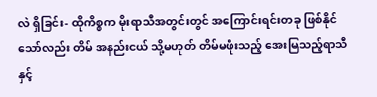လဲ ရှိခြင်း- ထိုကိစ္စက မိုးရာသီအတွင်းတွင် အကြောင်းရင်းတခု ဖြစ်နိုင်သော်လည်း တိမ် အနည်းငယ် သို့မဟုတ် တိမ်မဖုံးသည့် အေးမြသည့်ရာသီနှင့်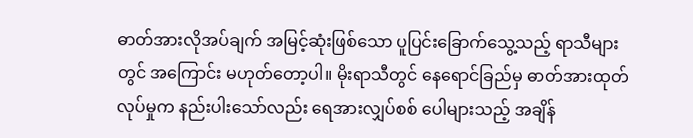ဓာတ်အားလိုအပ်ချက် အမြင့်ဆုံးဖြစ်သော ပူပြင်းခြောက်သွေ့သည့် ရာသီများတွင် အကြောင်း မဟုတ်တော့ပါ။ မိုးရာသီတွင် နေရောင်ခြည်မှ ဓာတ်အားထုတ်လုပ်မှုက နည်းပါးသော်လည်း ရေအားလျှပ်စစ် ပေါများသည့် အချိန်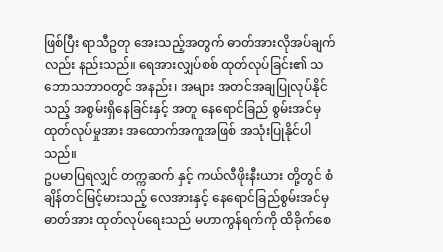ဖြစ်ပြီး ရာသီဥတု အေးသည့်အတွက် ဓာတ်အားလိုအပ်ချက်လည်း နည်းသည်။ ရေအားလျှပ်စစ် ထုတ်လုပ်ခြင်း၏ သဘောသဘာဝတွင် အနည်း၊ အများ အတင်အချပြုလုပ်နိုင်သည့် အစွမ်းရှိနေခြင်းနှင့် အတူ နေရောင်ခြည် စွမ်းအင်မှ ထုတ်လုပ်မှုအား အထောက်အကူအဖြစ် အသုံးပြုနိုင်ပါသည်။
ဥပမာပြရလျှင် တက္ကဆက် နှင့် ကယ်လီဖိုးနီးယား တို့တွင် စံချိန်တင်မြင့်မားသည့် လေအားနှင့် နေရောင်ခြည်စွမ်းအင်မှ ဓာတ်အား ထုတ်လုပ်ရေးသည် မဟာကွန်ရက်ကို ထိခိုက်စေ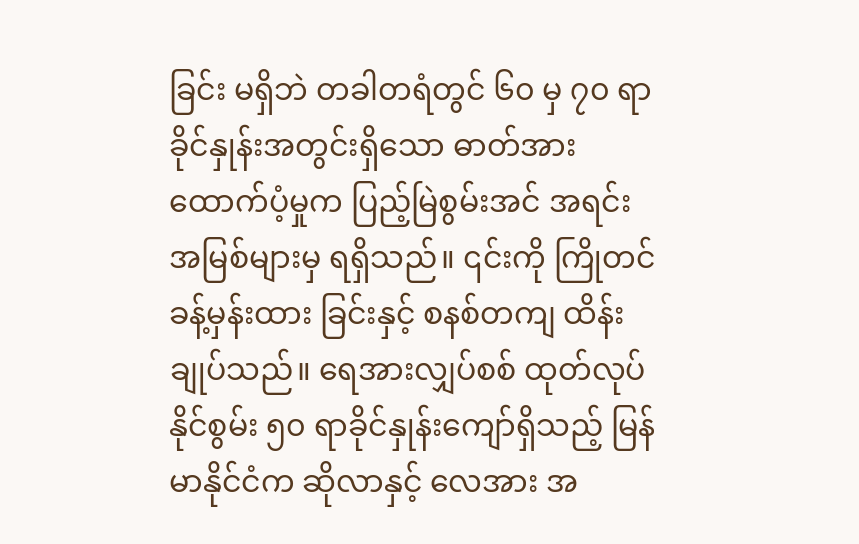ခြင်း မရှိဘဲ တခါတရံတွင် ၆၀ မှ ၇၀ ရာခိုင်နှုန်းအတွင်းရှိသော ဓာတ်အား ထောက်ပံ့မှုက ပြည့်မြဲစွမ်းအင် အရင်းအမြစ်များမှ ရရှိသည်။ ၎င်းကို ကြိုတင်ခန့်မှန်းထား ခြင်းနှင့် စနစ်တကျ ထိန်းချုပ်သည်။ ရေအားလျှပ်စစ် ထုတ်လုပ်နိုင်စွမ်း ၅၀ ရာခိုင်နှုန်းကျော်ရှိသည့် မြန်မာနိုင်ငံက ဆိုလာနှင့် လေအား အ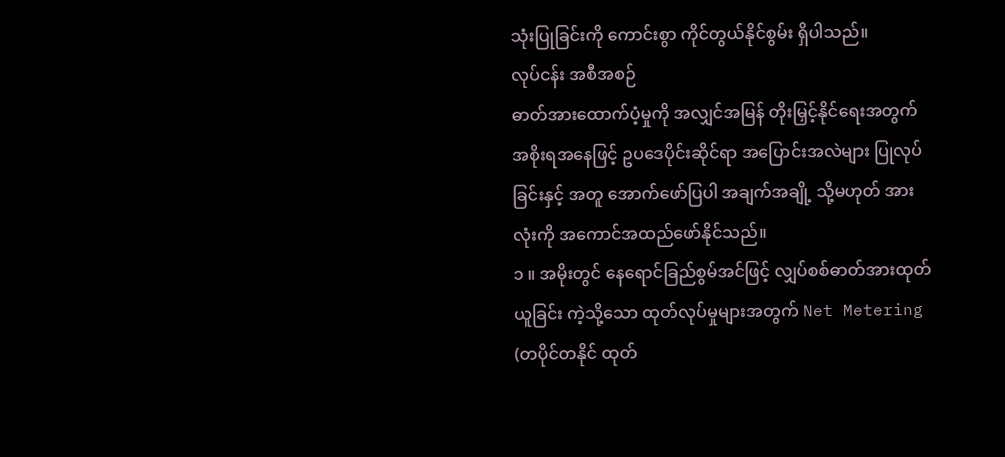သုံးပြုခြင်းကို ကောင်းစွာ ကိုင်တွယ်နိုင်စွမ်း ရှိပါသည်။
လုပ်ငန်း အစီအစဉ်
ဓာတ်အားထောက်ပံ့မှုကို အလျှင်အမြန် တိုးမြှင့်နိုင်ရေးအတွက် အစိုးရအနေဖြင့် ဥပဒေပိုင်းဆိုင်ရာ အပြောင်းအလဲများ ပြုလုပ်ခြင်းနှင့် အတူ အောက်ဖော်ပြပါ အချက်အချို့ သို့မဟုတ် အားလုံးကို အကောင်အထည်ဖော်နိုင်သည်။
၁ ။ အမိုးတွင် နေရောင်ခြည်စွမ်အင်ဖြင့် လျှပ်စစ်ဓာတ်အားထုတ်ယူခြင်း ကဲ့သို့သော ထုတ်လုပ်မှုများအတွက် Net Metering (တပိုင်တနိုင် ထုတ်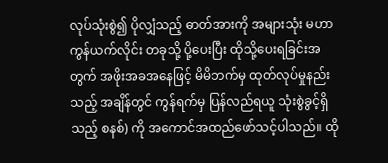လုပ်သုံးစွဲ၍ ပိုလျှံသည့် ဓာတ်အားကို အများသုံး မဟာကွန်ယက်လိုင်း တခုသို့ ပို့ပေးပြီး ထိုသို့ပေးရခြင်းအတွက် အဖိုးအခအနေဖြင့် မိမိဘက်မှ ထုတ်လုပ်မှုနည်းသည့် အချိန်တွင် ကွန်ရက်မှ ပြန်လည်ရယူ သုံးစွဲခွင့်ရှိသည့် စနစ်) ကို အကောင်အထည်ဖော်သင့်ပါသည်။ ထို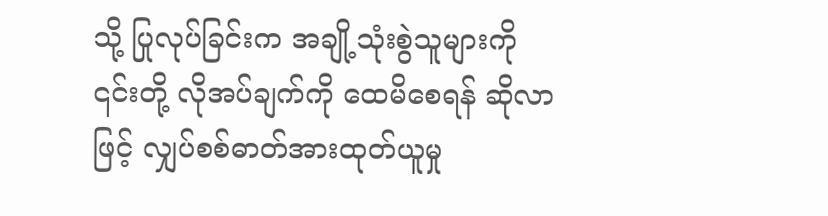သို့ ပြုလုပ်ခြင်းက အချို့သုံးစွဲသူများကို ၎င်းတို့ လိုအပ်ချက်ကို ထေမိစေရန် ဆိုလာဖြင့် လျှပ်စစ်ဓာတ်အားထုတ်ယူမှု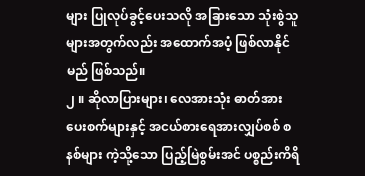များ ပြုလုပ်ခွင့်ပေးသလို အခြားသော သုံးစွဲသူများအတွက်လည်း အထောက်အပံ့ ဖြစ်လာနိုင်မည် ဖြစ်သည်။
၂ ။ ဆိုလာပြားများ၊ လေအားသုံး ဓာတ်အားပေးစက်များနှင့် အငယ်စားရေအားလျှပ်စစ် စနစ်များ ကဲ့သို့သော ပြည့်မြဲစွမ်းအင် ပစ္စည်းကိရိ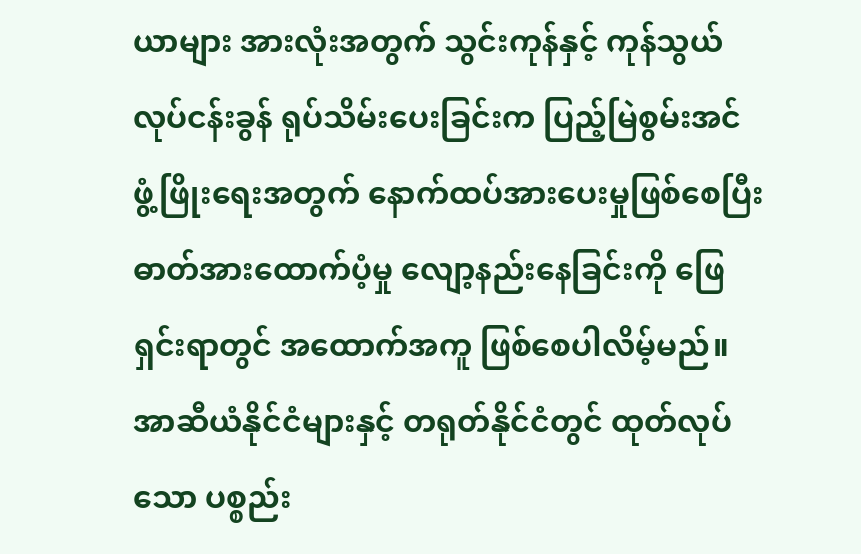ယာများ အားလုံးအတွက် သွင်းကုန်နှင့် ကုန်သွယ် လုပ်ငန်းခွန် ရုပ်သိမ်းပေးခြင်းက ပြည့်မြဲစွမ်းအင် ဖွံ့ဖြိုးရေးအတွက် နောက်ထပ်အားပေးမှုဖြစ်စေပြီး ဓာတ်အားထောက်ပံ့မှု လျော့နည်းနေခြင်းကို ဖြေရှင်းရာတွင် အထောက်အကူ ဖြစ်စေပါလိမ့်မည်။ အာဆီယံနိုင်ငံများနှင့် တရုတ်နိုင်ငံတွင် ထုတ်လုပ်သော ပစ္စည်း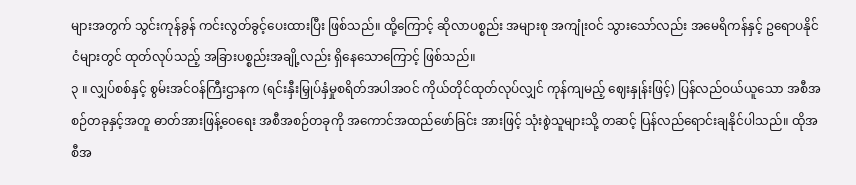များအတွက် သွင်းကုန်ခွန် ကင်းလွတ်ခွင့်ပေးထားပြီး ဖြစ်သည်။ ထို့ကြောင့် ဆိုလာပစ္စည်း အများစု အကျုံးဝင် သွားသော်လည်း အမေရိကန်နှင့် ဥရောပနိုင်ငံများတွင် ထုတ်လုပ်သည့် အခြားပစ္စည်းအချို့လည်း ရှိနေသောကြောင့် ဖြစ်သည်။
၃ ။ လျှပ်စစ်နှင့် စွမ်းအင်ဝန်ကြီးဌာနက (ရင်းနှီးမြှုပ်နှံမှုစရိတ်အပါအဝင် ကိုယ်တိုင်ထုတ်လုပ်လျှင် ကုန်ကျမည့် ဈေးနှုန်းဖြင့်) ပြန်လည်ဝယ်ယူသော အစီအစဉ်တခုနှင့်အတူ ဓာတ်အားဖြန့်ဝေရေး အစီအစဉ်တခုကို အကောင်အထည်ဖော်ခြင်း အားဖြင့် သုံးစွဲသူများသို့ တဆင့် ပြန်လည်ရောင်းချနိုင်ပါသည်။ ထိုအစီအ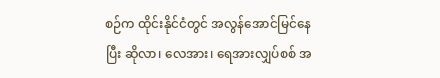စဉ်က ထိုင်းနိုင်ငံတွင် အလွန်အောင်မြင်နေပြီး ဆိုလာ၊ လေအား၊ ရေအားလျှပ်စစ် အ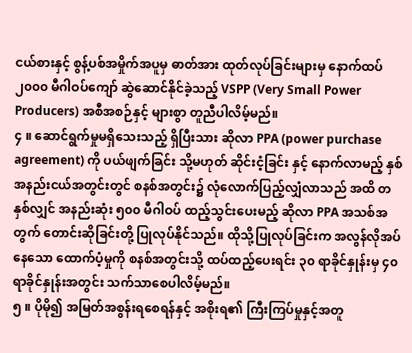ငယ်စားနှင့် စွန့်ပစ်အမှိုက်အပူမှ ဓာတ်အား ထုတ်လုပ်ခြင်းများမှ နောက်ထပ် ၂၀၀၀ မီဂါဝပ်ကျော် ဆွဲဆောင်နိုင်ခဲ့သည့် VSPP (Very Small Power Producers) အစီအစဉ်နှင့် များစွာ တူညီပါလိမ့်မည်။
၄ ။ ဆောင်ရွက်မှုမရှိသေးသည့် ရှိပြီးသား ဆိုလာ PPA (power purchase agreement) ကို ပယ်ဖျက်ခြင်း သို့မဟုတ် ဆိုင်းငံ့ခြင်း နှင့် နောက်လာမည့် နှစ် အနည်းငယ်အတွင်းတွင် စနစ်အတွင်း၌ လုံလောက်ပြည့်လျှံလာသည် အထိ တနှစ်လျှင် အနည်းဆုံး ၅၀၀ မီဂါဝပ် ထည့်သွင်းပေးမည့် ဆိုလာ PPA အသစ်အတွက် တောင်းဆိုခြင်းတို့ ပြုလုပ်နိုင်သည်။ ထိုသို့ပြုလုပ်ခြင်းက အလွန်လိုအပ်နေသော ထောက်ပံ့မှုကို စနစ်အတွင်းသို့ ထပ်ထည့်ပေးရင်း ၃၀ ရာခိုင်နှုန်းမှ ၄၀ ရာခိုင်နှုန်းအတွင်း သက်သာစေပါလိမ့်မည်။
၅ ။ ပိုမို၍ အမြတ်အစွန်းရစေရန်နှင့် အစိုးရ၏ ကြီးကြပ်မှုနှင့်အတူ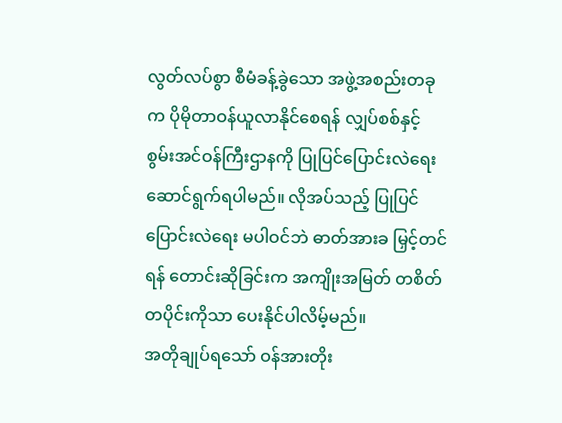လွတ်လပ်စွာ စီမံခန့်ခွဲသော အဖွဲ့အစည်းတခုက ပိုမိုတာဝန်ယူလာနိုင်စေရန် လျှပ်စစ်နှင့် စွမ်းအင်ဝန်ကြီးဌာနကို ပြုပြင်ပြောင်းလဲရေး ဆောင်ရွက်ရပါမည်။ လိုအပ်သည့် ပြုပြင်ပြောင်းလဲရေး မပါဝင်ဘဲ ဓာတ်အားခ မြှင့်တင်ရန် တောင်းဆိုခြင်းက အကျိုးအမြတ် တစိတ်တပိုင်းကိုသာ ပေးနိုင်ပါလိမ့်မည်။
အတိုချုပ်ရသော် ဝန်အားတိုး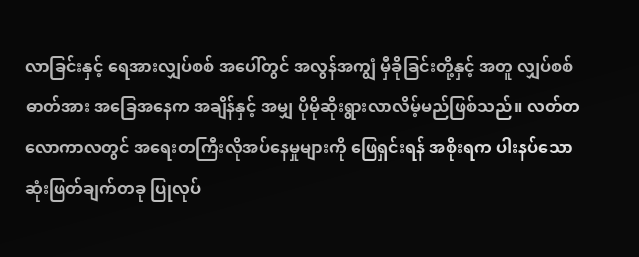လာခြင်းနှင့် ရေအားလျှပ်စစ် အပေါ်တွင် အလွန်အကျွံ မှီခိုခြင်းတို့နှင့် အတူ လျှပ်စစ်ဓာတ်အား အခြေအနေက အချိန်နှင့် အမျှ ပိုမိုဆိုးရွားလာလိမ့်မည်ဖြစ်သည်။ လတ်တလောကာလတွင် အရေးတကြီးလိုအပ်နေမှုများကို ဖြေရှင်းရန် အစိုးရက ပါးနပ်သော ဆုံးဖြတ်ချက်တခု ပြုလုပ်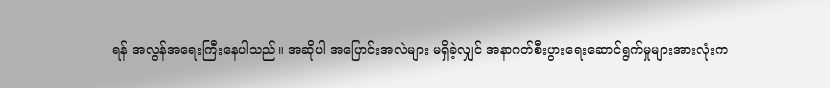ရန် အလွန်အရေးကြီးနေပါသည်။ အဆိုပါ အပြောင်းအလဲများ မရှိခဲ့လျှင် အနာဂတ်စီးပွားရေးဆောင်ရွက်မှုများအားလုံးက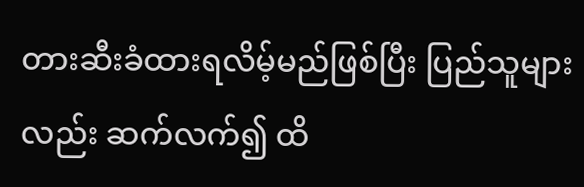တားဆီးခံထားရလိမ့်မည်ဖြစ်ပြီး ပြည်သူများလည်း ဆက်လက်၍ ထိ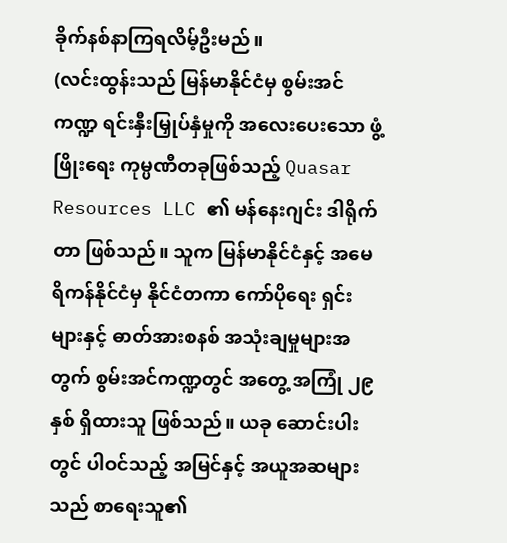ခိုက်နစ်နာကြရလိမ့်ဦးမည်။
(လင်းထွန်းသည် မြန်မာနိုင်ငံမှ စွမ်းအင်ကဏ္ဍ ရင်းနှီးမြှုပ်နှံမှုကို အလေးပေးသော ဖွံ့ဖြိုးရေး ကုမ္ပဏီတခုဖြစ်သည့် Quasar Resources LLC ၏ မန်နေးဂျင်း ဒါရိုက်တာ ဖြစ်သည်။ သူက မြန်မာနိုင်ငံနှင့် အမေရိကန်နိုင်ငံမှ နိုင်ငံတကာ ကော်ပိုရေး ရှင်းများနှင့် ဓာတ်အားစနစ် အသုံးချမှုများအတွက် စွမ်းအင်ကဏ္ဍတွင် အတွေ့ အကြုံ ၂၉ နှစ် ရှိထားသူ ဖြစ်သည်။ ယခု ဆောင်းပါးတွင် ပါဝင်သည့် အမြင်နှင့် အယူအဆများသည် စာရေးသူ၏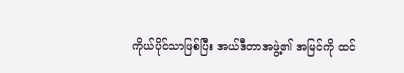ကိုယ်ပိုင်သာဖြစ်ပြီး အယ်ဒီတာအဖွဲ့၏ အမြင်ကို ထင်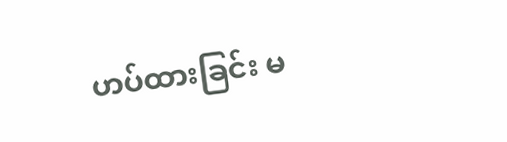ဟပ်ထားခြင်း မ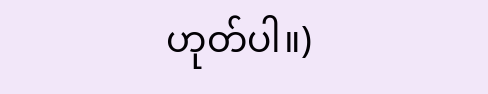ဟုတ်ပါ။)